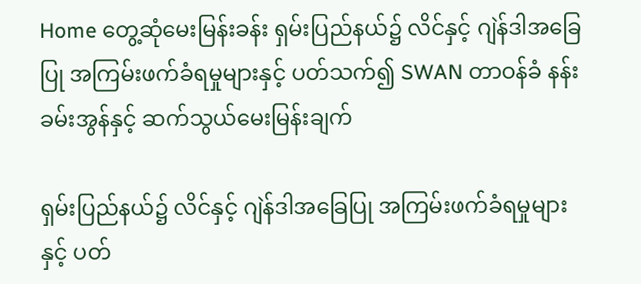Home တွေ့ဆုံမေးမြန်းခန်း ရှမ်းပြည်နယ်၌ လိင်နှင့် ဂျဲန်ဒါအခြေပြု အကြမ်းဖက်ခံရမှုများနှင့် ပတ်သက်၍ SWAN တာဝန်ခံ နန်းခမ်းအွန်နှင့် ဆက်သွယ်မေးမြန်းချက်

ရှမ်းပြည်နယ်၌ လိင်နှင့် ဂျဲန်ဒါအခြေပြု အကြမ်းဖက်ခံရမှုများနှင့် ပတ်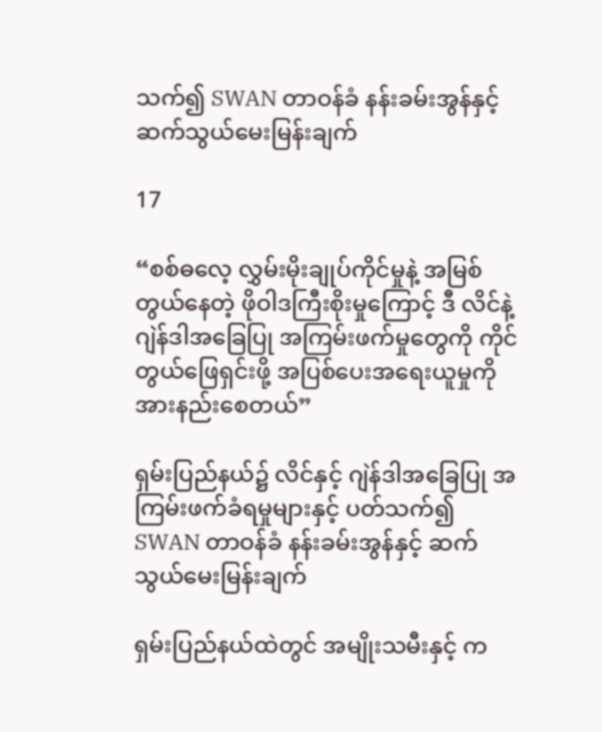သက်၍ SWAN တာဝန်ခံ နန်းခမ်းအွန်နှင့် ဆက်သွယ်မေးမြန်းချက်

17

“စစ်ဓလေ့ လွှမ်းမိုးချုပ်ကိုင်မှုနဲ့ အမြစ်တွယ်နေတဲ့ ဖိုဝါဒကြီးစိုးမှုကြောင့် ဒီ လိင်နဲ့ ဂျဲန်ဒါအခြေပြု အကြမ်းဖက်မှုတွေကို ကိုင်တွယ်ဖြေရှင်းဖို့ အပြစ်ပေးအရေးယူမှုကို အားနည်းစေတယ်”

ရှမ်းပြည်နယ်၌ လိင်နှင့် ဂျဲန်ဒါအခြေပြု အကြမ်းဖက်ခံရမှုများနှင့် ပတ်သက်၍ SWAN တာဝန်ခံ နန်းခမ်းအွန်နှင့် ဆက်သွယ်မေးမြန်းချက်

ရှမ်းပြည်နယ်ထဲတွင် အမျိုးသမီးနှင့် က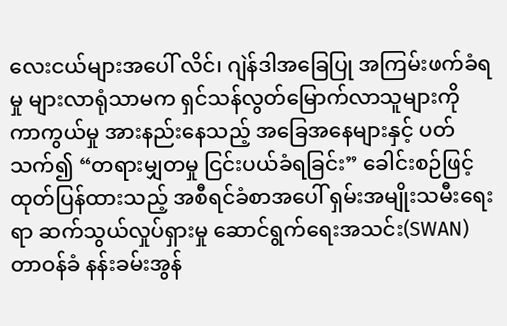လေးငယ်များအပေါ် လိင်၊ ဂျဲန်ဒါအခြေပြု အကြမ်းဖက်ခံရမှု များလာရုံသာမက ရှင်သန်လွတ်မြောက်လာသူများကို ကာကွယ်မှု အားနည်းနေသည့် အခြေအနေများနှင့် ပတ်သက်၍ “တရားမျှတမှု ငြင်းပယ်ခံရခြင်း” ခေါင်းစဉ်ဖြင့် ထုတ်ပြန်ထားသည့် အစီရင်ခံစာအပေါ် ရှမ်းအမျိုးသမီးရေးရာ ဆက်သွယ်လှုပ်ရှားမှု ဆောင်ရွက်ရေးအသင်း(SWAN) တာဝန်ခံ နန်းခမ်းအွန်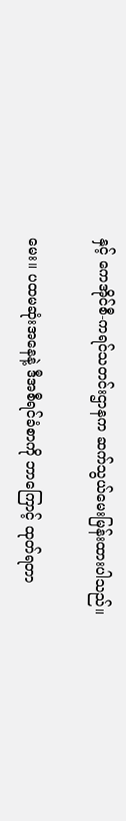နှင့် ကေအိုင်စီ-ကရင်သတင်းဌာနက ဆက်သွယ်မေးမြန်းထားပါသည်။

မေး။ ပထမဆုံးအနေနဲ့ ဒီအစီရင်ခံစာကို ဘာကြောင့် ထုတ်ရတာ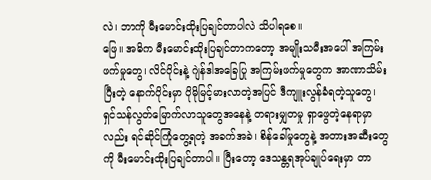လဲ၊ ဘာကို မီးမောင်းထိုးပြချင်တာပါလဲ သိပါရစေ။
ဖြေ။ အဓိက မီးမောင်းထိုးပြချင်တာကတော့ အမျိုးသမီးအပေါ် အကြမ်းဖက်မှုတွေ၊ လိင်ပိုင်းနဲ့ ဂျဲန်ဒါအခြေပြု အကြမ်းဖက်မှုတွေက အာဏာသိမ်းပြီးတဲ့ နောက်ပိုင်းမှာ ပိုမိုမြင့်မားလာတဲ့အပြင် ဒီကျူးလွန်ခံရတဲ့သူတွေ၊ ရှင်သန်လွတ်မြောက်လာသူတွေအနေနဲ့ တရားမျှတမှု ရှာဖွေတဲ့နေရာမှာလည်း ရင်ဆိုင်ကြုံတွေ့ရတဲ့ အခက်အခဲ၊ စိန်ခေါ်မှုတွေနဲ့ အတားအဆီးတွေကို မီးမောင်းထိုးပြချင်တာပါ။ ပြီးတော့ ဒေသန္တရအုပ်ချုပ်ရေးမှာ တာ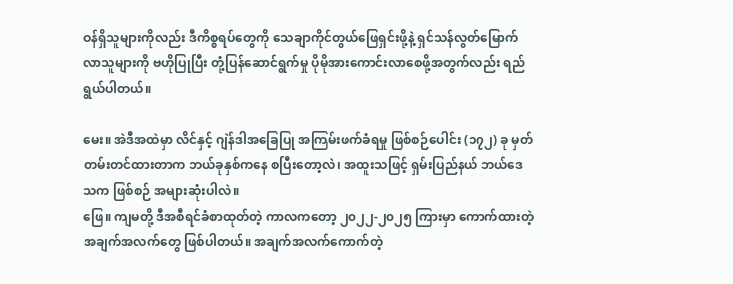ဝန်ရှိသူများကိုလည်း ဒီကိစ္စရပ်တွေကို သေချာကိုင်တွယ်ဖြေရှင်းဖို့နဲ့ ရှင်သန်လွတ်မြောက်လာသူများကို ဗဟိုပြုပြီး တုံ့ပြန်ဆောင်ရွက်မှု ပိုမိုအားကောင်းလာစေဖို့အတွက်လည်း ရည်ရွယ်ပါတယ်။

မေး။ အဲဒီအထဲမှာ လိင်နှင့် ဂျဲန်ဒါအခြေပြု အကြမ်းဖက်ခံရမှု ဖြစ်စဉ်ပေါင်း (၁၇၂) ခု မှတ်တမ်းတင်ထားတာက ဘယ်ခုနှစ်ကနေ စပြီးတော့လဲ၊ အထူးသဖြင့် ရှမ်းပြည်နယ် ဘယ်ဒေသက ဖြစ်စဉ် အများဆုံးပါလဲ။
ဖြေ။ ကျမတို့ ဒီအစီရင်ခံစာထုတ်တဲ့ ကာလကတော့ ၂၀၂၂-၂၀၂၅ ကြားမှာ ကောက်ထားတဲ့ အချက်အလက်တွေ ဖြစ်ပါတယ်။ အချက်အလက်ကောက်တဲ့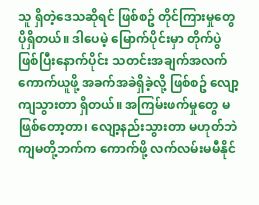သူ ရှိတဲ့ဒေသဆိုရင် ဖြစ်စဥ် တိုင်ကြားမှုတွေ ပိုရှိတယ်။ ဒါပေမဲ့ မြောက်ပိုင်းမှာ တိုက်ပွဲဖြစ်ပြီးနောက်ပိုင်း သတင်းအချက်အလက် ကောက်ယူဖို့ အခက်အခဲရှိခဲ့လို့ ဖြစ်စဥ် လျော့ကျသွားတာ ရှိတယ်။ အကြမ်းဖက်မှုတွေ မဖြစ်တော့တာ၊ လျော့နည်းသွားတာ မဟုတ်ဘဲ ကျမတို့ဘက်က ကောက်ဖို့ လက်လမ်းမမီနိုင်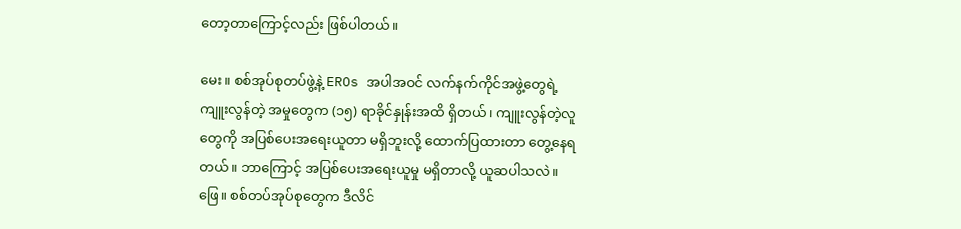တော့တာကြောင့်လည်း ဖြစ်ပါတယ်။

မေး။ စစ်အုပ်စုတပ်ဖွဲ့နဲ့ EROs အပါအဝင် လက်နက်ကိုင်အဖွဲ့တွေရဲ့ ကျူးလွန်တဲ့ အမှုတွေက (၁၅) ရာခိုင်နှုန်းအထိ ရှိတယ်၊ ကျူးလွန်တဲ့လူတွေကို အပြစ်ပေးအရေးယူတာ မရှိဘူးလို့ ထောက်ပြထားတာ တွေ့နေရတယ်။ ဘာကြောင့် အပြစ်ပေးအရေးယူမှု မရှိတာလို့ ယူဆပါသလဲ။
ဖြေ။ စစ်တပ်အုပ်စုတွေက ဒီလိင်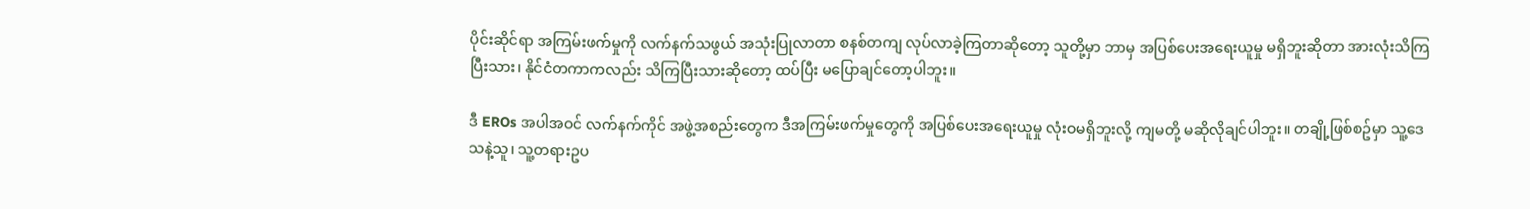ပိုင်းဆိုင်ရာ အကြမ်းဖက်မှုကို လက်နက်သဖွယ် အသုံးပြုလာတာ စနစ်တကျ လုပ်လာခဲ့ကြတာဆိုတော့ သူတို့မှာ ဘာမှ အပြစ်ပေးအရေးယူမှု မရှိဘူးဆိုတာ အားလုံးသိကြပြီးသား၊ နိုင်ငံတကာကလည်း သိကြပြီးသားဆိုတော့ ထပ်ပြီး မပြောချင်တော့ပါဘူး။

ဒီ EROs အပါအဝင် လက်နက်ကိုင် အဖွဲ့အစည်းတွေက ဒီအကြမ်းဖက်မှုတွေကို အပြစ်ပေးအရေးယူမှု လုံးဝမရှိဘူးလို့ ကျမတို့ မဆိုလိုချင်ပါဘူး။ တချို့ဖြစ်စဥ်မှာ သူ့ဒေသနဲ့သူ၊ သူ့တရားဥပ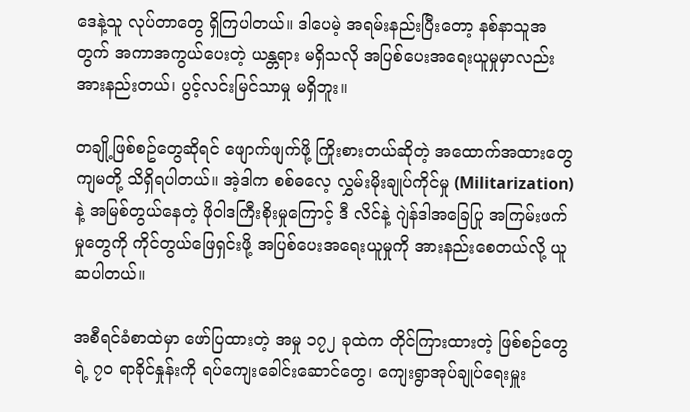ဒေနဲ့သူ လုပ်တာတွေ ရှိကြပါတယ်။ ဒါပေမဲ့ အရမ်းနည်းပြီးတော့ နစ်နာသူအတွက် အကာအကွယ်ပေးတဲ့ ယန္တရား မရှိသလို အပြစ်ပေးအရေးယူမှုမှာလည်း အားနည်းတယ်၊ ပွင့်လင်းမြင်သာမှု မရှိဘူး။

တချို့ဖြစ်စဥ်တွေဆိုရင် ဖျောက်ဖျက်ဖို့ ကြိုးစားတယ်ဆိုတဲ့ အထောက်အထားတွေ ကျမတို့ သိရှိရပါတယ်။ အဲ့ဒါက စစ်ဓလေ့ လွှမ်းမိုးချုပ်ကိုင်မှု (Militarization) နဲ့ အမြစ်တွယ်နေတဲ့ ဖိုဝါဒကြီးစိုးမှုကြောင့် ဒီ လိင်နဲ့ ဂျဲန်ဒါအခြေပြု အကြမ်းဖက်မှုတွေကို ကိုင်တွယ်ဖြေရှင်းဖို့ အပြစ်ပေးအရေးယူမှုကို အားနည်းစေတယ်လို့ ယူဆပါတယ်။

အစီရင်ခံစာထဲမှာ ဖော်ပြထားတဲ့ အမှု ၁၇၂ ခုထဲက တိုင်ကြားထားတဲ့ ဖြစ်စဉ်တွေရဲ့ ၇၀ ရာခိုင်နှုန်းကို ရပ်ကျေးခေါင်းဆောင်တွေ၊ ကျေးရွာအုပ်ချုပ်ရေးမှူး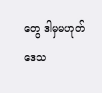တွေ ဒါမှမဟုတ် ဒေသ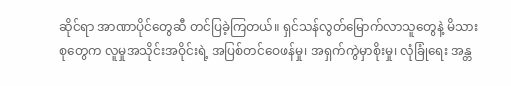ဆိုင်ရာ အာဏာပိုင်တွေဆီ တင်ပြခဲ့ကြတယ်။ ရှင်သန်လွတ်မြောက်လာသူတွေနဲ့ မိသားစုတွေက လူမှုအသိုင်းအဝိုင်းရဲ့ အပြစ်တင်ဝေဖန်မှု၊ အရှက်ကွဲမှာစိုးမှု၊ လုံခြုံရေး အန္တ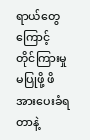ရာယ်တွေကြောင့် တိုင်ကြားမှုမပြုဖို့ ဖိအားပေးခံရတာနဲ့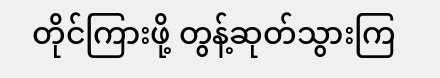တိုင်ကြားဖို့ တွန့်ဆုတ်သွားကြ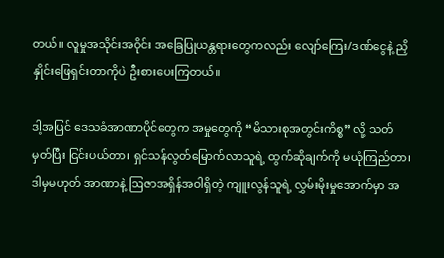တယ်။ လူမှုအသိုင်းအဝိုင်း အခြေပြုယန္တရားတွေကလည်း လျော်ကြေး/ဒဏ်ငွေနဲ့ ညှိနှိုင်းဖြေရှင်းတာကိုပဲ ဦးစားပေးကြတယ်။

ဒါ့အပြင် ဒေသခံအာဏာပိုင်တွေက အမှုတွေကို “မိသားစုအတွင်းကိစ္စ” လို့ သတ်မှတ်ပြီး ငြင်းပယ်တာ၊ ရှင်သန်လွတ်မြောက်လာသူရဲ့ ထွက်ဆိုချက်ကို မယုံကြည်တာ၊ ဒါမှမဟုတ် အာဏာနဲ့ ဩဇာအရှိန်အဝါရှိတဲ့ ကျူးလွန်သူရဲ့ လွှမ်းမိုးမှုအောက်မှာ အ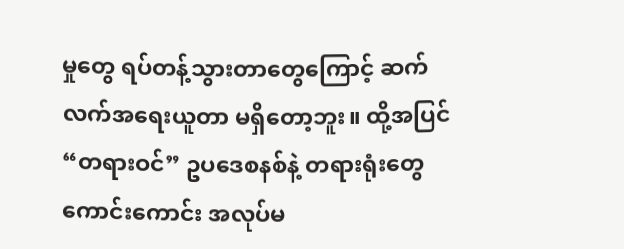မှုတွေ ရပ်တန့်သွားတာတွေကြောင့် ဆက်လက်အရေးယူတာ မရှိတော့ဘူး။ ထို့အပြင် “တရားဝင်” ဥပဒေစနစ်နဲ့ တရားရုံးတွေ ကောင်းကောင်း အလုပ်မ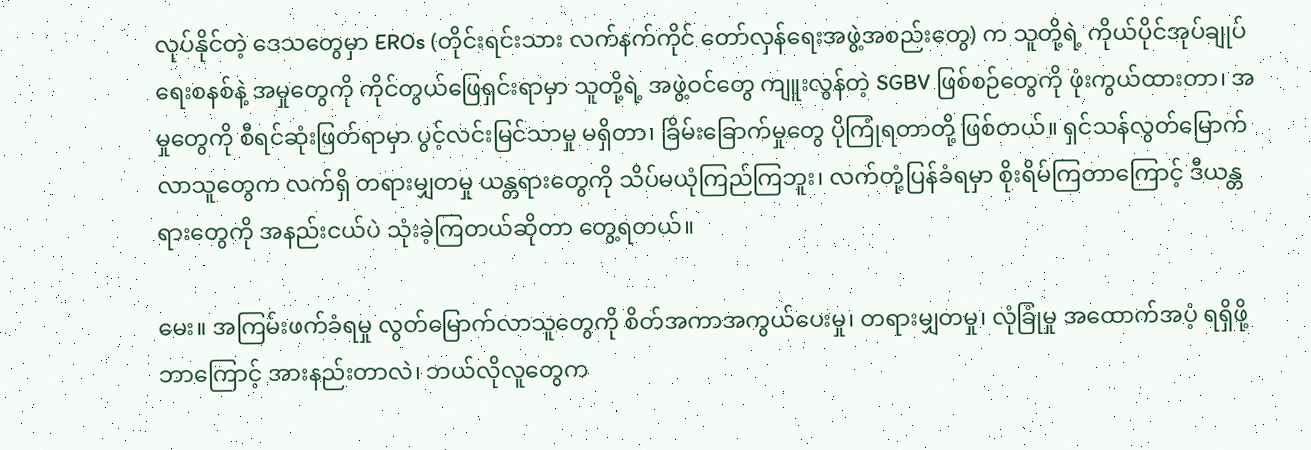လုပ်နိုင်တဲ့ ဒေသတွေမှာ EROs (တိုင်းရင်းသား လက်နက်ကိုင် တော်လှန်ရေးအဖွဲ့အစည်းတွေ) က သူတို့ရဲ့ ကိုယ်ပိုင်အုပ်ချုပ်ရေးစနစ်နဲ့ အမှုတွေကို ကိုင်တွယ်ဖြေရှင်းရာမှာ သူတို့ရဲ့ အဖွဲ့ဝင်တွေ ကျူးလွန်တဲ့ SGBV ဖြစ်စဉ်တွေကို ဖုံးကွယ်ထားတာ၊ အမှုတွေကို စီရင်ဆုံးဖြတ်ရာမှာ ပွင့်လင်းမြင်သာမှု မရှိတာ၊ ခြိမ်းခြောက်မှုတွေ ပိုကြုံရတာတို့ ဖြစ်တယ်။ ရှင်သန်လွတ်မြောက်လာသူတွေက လက်ရှိ တရားမျှတမှု ယန္တရားတွေကို သိပ်မယုံကြည်ကြဘူး၊ လက်တုံ့ပြန်ခံရမှာ စိုးရိမ်ကြတာကြောင့် ဒီယန္တရားတွေကို အနည်းငယ်ပဲ သုံးခဲ့ကြတယ်ဆိုတာ တွေ့ရတယ်။

မေး။ အကြမ်းဖက်ခံရမှု လွတ်မြောက်လာသူတွေကို စိတ်အကာအကွယ်ပေးမှု၊ တရားမျှတမှု၊ လုံခြုံမှု အထောက်အပံ့ ရရှိဖို့ ဘာကြောင့် အားနည်းတာလဲ၊ ဘယ်လိုလူတွေက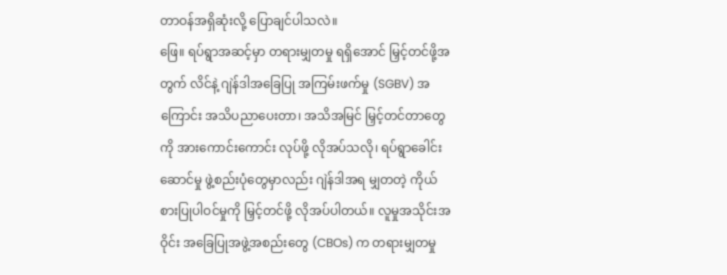တာဝန်အရှိဆုံးလို့ ပြောချင်ပါသလဲ။
ဖြေ။ ရပ်ရွာအဆင့်မှာ တရားမျှတမှု ရရှိအောင် မြှင့်တင်ဖို့အတွက် လိင်နဲ့ ဂျဲန်ဒါအခြေပြု အကြမ်းဖက်မှု (SGBV) အကြောင်း အသိပညာပေးတာ၊ အသိအမြင် မြှင့်တင်တာတွေကို အားကောင်းကောင်း လုပ်ဖို့ လိုအပ်သလို၊ ရပ်ရွာခေါင်းဆောင်မှု ဖွဲ့စည်းပုံတွေမှာလည်း ဂျဲန်ဒါအရ မျှတတဲ့ ကိုယ်စားပြုပါဝင်မှုကို မြှင့်တင်ဖို့ လိုအပ်ပါတယ်။ လူမှုအသိုင်းအဝိုင်း အခြေပြုအဖွဲ့အစည်းတွေ (CBOs) က တရားမျှတမှု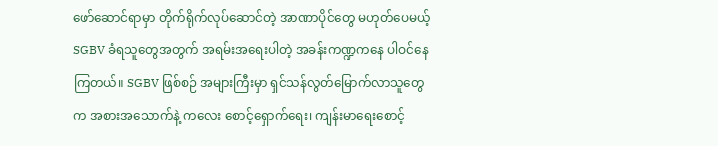ဖော်ဆောင်ရာမှာ တိုက်ရိုက်လုပ်ဆောင်တဲ့ အာဏာပိုင်တွေ မဟုတ်ပေမယ့် SGBV ခံရသူတွေအတွက် အရမ်းအရေးပါတဲ့ အခန်းကဏ္ဍကနေ ပါဝင်နေကြတယ်။ SGBV ဖြစ်စဉ် အများကြီးမှာ ရှင်သန်လွတ်မြောက်လာသူတွေက အစားအသောက်နဲ့ ကလေး စောင့်ရှောက်ရေး၊ ကျန်းမာရေးစောင့်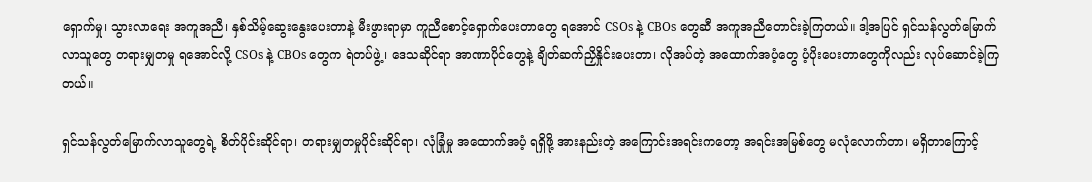ရှောက်မှု၊ သွားလာရေး အကူအညီ၊ နှစ်သိမ့်ဆွေးနွေးပေးတာနဲ့ မီးဖွားရာမှာ ကူညီစောင့်ရှောက်ပေးတာတွေ ရအောင် CSOs နဲ့ CBOs တွေဆီ အကူအညီတောင်းခဲ့ကြတယ်။ ဒါ့အပြင် ရှင်သန်လွတ်မြောက်လာသူတွေ တရားမျှတမှု ရအောင်လို့ CSOs နဲ့ CBOs တွေက ရဲတပ်ဖွဲ့၊ ဒေသဆိုင်ရာ အာဏာပိုင်တွေနဲ့ ချိတ်ဆက်ညှိနှိုင်းပေးတာ၊ လိုအပ်တဲ့ အထောက်အပံ့တွေ ပံ့ပိုးပေးတာတွေကိုလည်း လုပ်ဆောင်ခဲ့ကြတယ်။

ရှင်သန်လွတ်မြောက်လာသူတွေရဲ့ စိတ်ပိုင်းဆိုင်ရာ၊ တရားမျှတမှုပိုင်းဆိုင်ရာ၊ လုံခြုံမှု အထောက်အပံ့ ရရှိဖို့ အားနည်းတဲ့ အကြောင်းအရင်းကတော့ အရင်းအမြစ်တွေ မလုံလောက်တာ၊ မရှိတာကြောင့်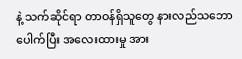နဲ့ သက်ဆိုင်ရာ တာဝန်ရှိသူတွေ နားလည်သဘောပေါက်ပြီး အလေးထားမှု အား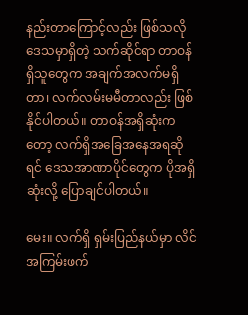နည်းတာကြောင့်လည်း ဖြစ်သလို ဒေသမှာရှိတဲ့ သက်ဆိုင်ရာ တာဝန်ရှိသူတွေက အချက်အလက်မရှိတာ၊ လက်လမ်းမမီတာလည်း ဖြစ်နိုင်ပါတယ်။ တာဝန်အရှိဆုံးကတော့ လက်ရှိအခြေအနေအရဆိုရင် ဒေသအာဏာပိုင်တွေက ပိုအရှိဆုံးလို့ ပြောချင်ပါတယ်။

မေး။ လက်ရှိ ရှမ်းပြည်နယ်မှာ လိင်အကြမ်းဖက်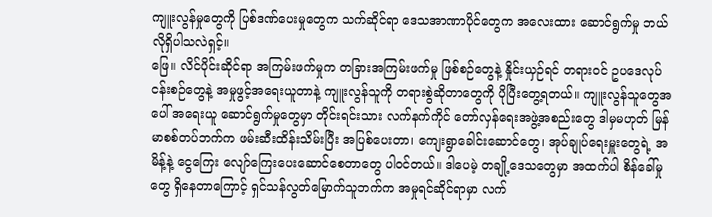ကျူးလွန်မှုတွေကို ပြစ်ဒဏ်ပေးမှုတွေက သက်ဆိုင်ရာ ဒေသအာဏာပိုင်တွေက အလေးထား ဆောင်ရွက်မှု ဘယ်လိုရှိပါသလဲရှင့်။
ဖြေ။ လိင်ပိုင်းဆိုင်ရာ အကြမ်းဖက်မှုက တခြားအကြမ်းဖက်မှု ဖြစ်စဉ်တွေနဲ့ နှိုင်းယှဉ်ရင် တရားဝင် ဥပဒေလုပ်ငန်းစဉ်တွေနဲ့ အမှုဖွင့်အရေးယူတာနဲ့ ကျူးလွန်သူကို တရားစွဲဆိုတာတွေကို ပိုပြီးတွေ့ရတယ်။ ကျူးလွန်သူတွေအပေါ် အရေးယူ ဆောင်ရွက်မှုတွေမှာ တိုင်းရင်းသား လက်နက်ကိုင် တော်လှန်ရေးအဖွဲ့အစည်းတွေ ဒါမှမဟုတ် မြန်မာစစ်တပ်ဘက်က ဖမ်းဆီးထိန်းသိမ်းပြီး အပြစ်ပေးတာ၊ ကျေးရွာခေါင်းဆောင်တွေ၊ အုပ်ချုပ်ရေးမှူးတွေရဲ့ အမိန့်နဲ့ ငွေကြေး လျော်ကြေးပေးဆောင်စေတာတွေ ပါဝင်တယ်။ ဒါပေမဲ့ တချို့ဒေသတွေမှာ အထက်ပါ စိန်ခေါ်မှုတွေ ရှိနေတာကြောင့် ရှင်သန်လွတ်မြောက်သူဘက်က အမှုရင်ဆိုင်ရာမှာ လက်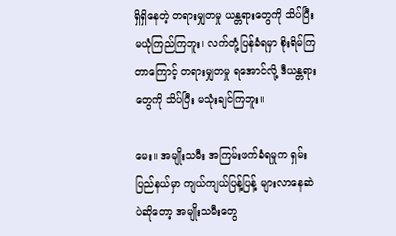ရှိရှိနေတဲ့ တရားမျှတမှု ယန္တရားတွေကို သိပ်ပြီး မယုံကြည်ကြဘူး၊ လက်တုံ့ပြန်ခံရမှာ စိုးရိမ်ကြတာကြောင့် တရားမျှတမှု ရအောင်လို့ ဒီယန္တရားတွေကို သိပ်ပြီး မသုံးချင်ကြဘူး။

မေး။ အမျိုးသမီး အကြမ်းဖက်ခံရမှုက ရှမ်းပြည်နယ်မှာ ကျယ်ကျယ်ပြန့်ပြန့် များလာနေဆဲပဲဆိုတော့ အမျိုးသမီးတွေ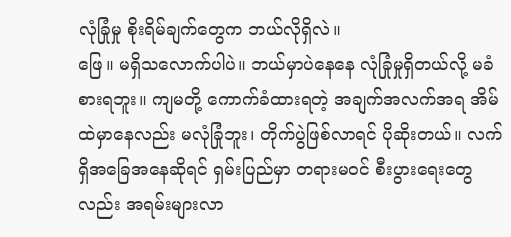လုံခြုံမှု စိုးရိမ်ချက်တွေက ဘယ်လိုရှိလဲ။
ဖြေ။ မရှိသလောက်ပါပဲ။ ဘယ်မှာပဲနေနေ လုံခြုံမှုရှိတယ်လို့ မခံစားရဘူး။ ကျမတို့ ကောက်ခံထားရတဲ့ အချက်အလက်အရ အိမ်ထဲမှာနေလည်း မလုံခြုံဘူး၊ တိုက်ပွဲဖြစ်လာရင် ပိုဆိုးတယ်။ လက်ရှိအခြေအနေဆိုရင် ရှမ်းပြည်မှာ တရားမဝင် စီးပွားရေးတွေလည်း အရမ်းများလာ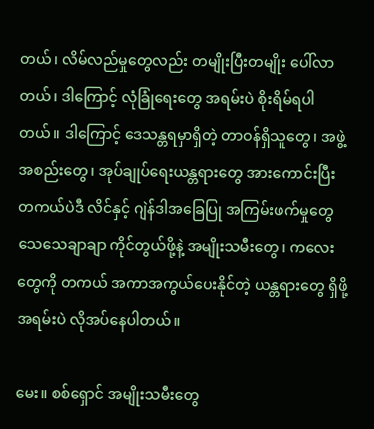တယ်၊ လိမ်လည်မှုတွေလည်း တမျိုးပြီးတမျိုး ပေါ်လာတယ်၊ ဒါကြောင့် လုံခြုံရေးတွေ အရမ်းပဲ စိုးရိမ်ရပါတယ်။ ဒါကြောင့် ဒေသန္တရမှာရှိတဲ့ တာဝန်ရှိသူတွေ၊ အဖွဲ့အစည်းတွေ၊ အုပ်ချုပ်ရေးယန္တရားတွေ အားကောင်းပြီး တကယ်ပဲဒီ လိင်နှင့် ဂျဲန်ဒါအခြေပြု အကြမ်းဖက်မှုတွေ သေသေချာချာ ကိုင်တွယ်ဖို့နဲ့ အမျိုးသမီးတွေ၊ ကလေးတွေကို တကယ် အကာအကွယ်ပေးနိုင်တဲ့ ယန္တရားတွေ ရှိဖို့ အရမ်းပဲ လိုအပ်နေပါတယ်။

မေး။ စစ်ရှောင် အမျိုးသမီးတွေ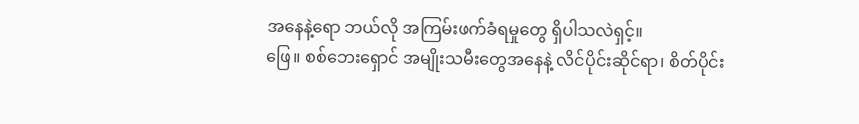အနေနဲ့ရော ဘယ်လို အကြမ်းဖက်ခံရမှုတွေ ရှိပါသလဲရှင့်။
ဖြေ။ စစ်ဘေးရှောင် အမျိုးသမီးတွေအနေနဲ့ လိင်ပိုင်းဆိုင်ရာ၊ စိတ်ပိုင်း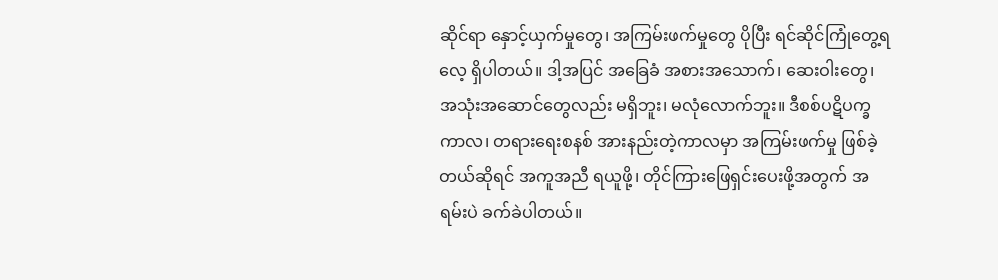ဆိုင်ရာ နှောင့်ယှက်မှုတွေ၊ အကြမ်းဖက်မှုတွေ ပိုပြီး ရင်ဆိုင်ကြုံတွေ့ရလေ့ ရှိပါတယ်။ ဒါ့အပြင် အခြေခံ အစားအသောက်၊ ဆေးဝါးတွေ၊ အသုံးအဆောင်တွေလည်း မရှိဘူး၊ မလုံလောက်ဘူး။ ဒီစစ်ပဋိပက္ခကာလ၊ တရားရေးစနစ် အားနည်းတဲ့ကာလမှာ အကြမ်းဖက်မှု ဖြစ်ခဲ့တယ်ဆိုရင် အကူအညီ ရယူဖို့၊ တိုင်ကြားဖြေရှင်းပေးဖို့အတွက် အရမ်းပဲ ခက်ခဲပါတယ်။